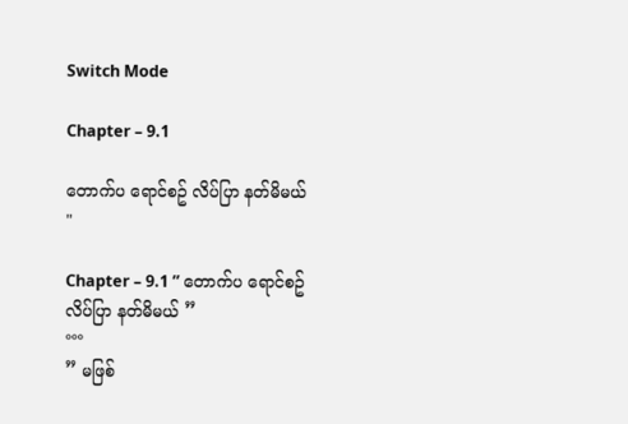Switch Mode

Chapter – 9.1

တောက်ပ ရောင်စဥ် လိပ်ပြာ နတ်မိမယ် "

Chapter – 9.1 ” တောက်ပ ရောင်စဥ် လိပ်ပြာ နတ်မိမယ် ”
°°°
” မဖြစ်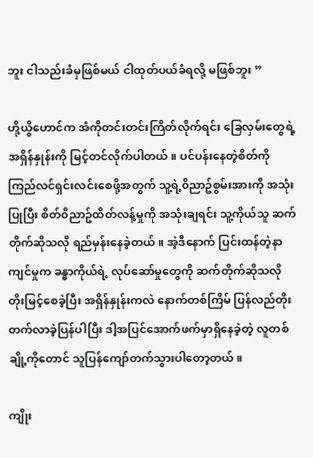ဘူး ငါသည်းခံမှဖြစ်မယ် ငါထုတ်ပယ်ခံရလို့ မဖြစ်ဘူး ”

ဟို့ယွိဟောင်က အံကိုတင်းတင်းကြိတ်လိုက်ရင်း ခြေလှမ်းတွေရဲ့အရှိန်နှုန်းကို မြင့်တင်လိုက်ပါတယ်။ ပင်ပန်းနေတဲ့စိတ်ကို ကြည်လင်ရှင်းလင်းစေဖို့အတွက် သူ့ရဲ့၀ိညာဥ်စွမ်းအားကို အသုံးပြုပြီး စိတ်၀ိညာဥ်ထိတ်လန့်မှုကို အသုံးချရင်း သူ့ကိုယ်သူ ဆက်တိုက်ဆိုသလို ရည်မှန်းနေခဲ့တယ်။ အဲ့ဒီနောက် ပြင်းထန်တဲ့နာကျင်မှုက ခန္ဓာကိုယ်ရဲ့ လုပ်ဆော်မှုတွေကို ဆက်တိုက်ဆိုသလို တိုးမြင့်စေခဲ့ပြီး အရှိန်နှုန်းကလဲ နောက်တစ်ကြိမ် ပြန်လည်တိုးတက်လာခဲ့ပြန်ပါပြီး ဒါ့အပြင်အောက်ဖက်မှာရှိနေခဲ့တဲ့ လူတစ်ချို့ကိုတောင် သူပြန်ကျော်တက်သွားပါတော့တယ်။

ကျိုး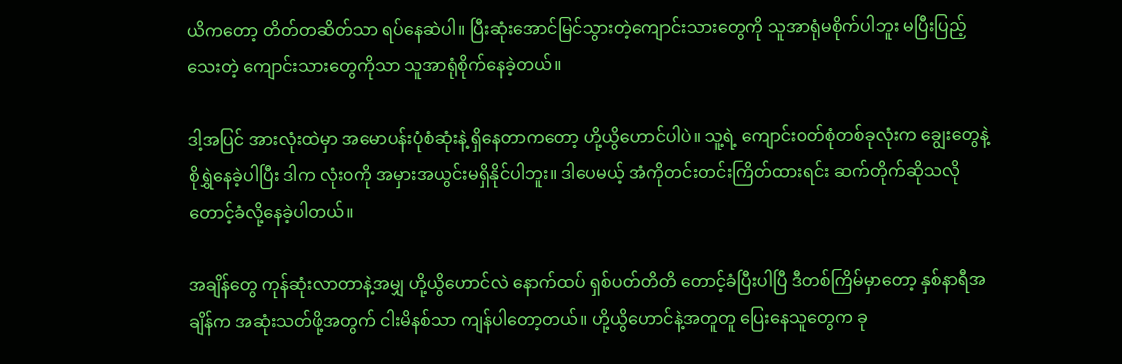ယိကတော့ တိတ်တဆိတ်သာ ရပ်နေဆဲပါ။ ပြီးဆုံးအောင်မြင်သွားတဲ့ကျောင်းသားတွေကို သူအာရုံမစိုက်ပါဘူး မပြီးပြည့်သေးတဲ့ ကျောင်းသားတွေကိုသာ သူအာရုံစိုက်နေခဲ့တယ်။

ဒါ့အပြင် အားလုံးထဲမှာ အမောပန်းပုံစံဆုံးနဲ့ ရှိနေတာကတော့ ဟို့ယွိဟောင်ပါပဲ။ သူ့ရဲ့ ကျောင်း၀တ်စုံတစ်ခုလုံးက ချွေးတွေနဲ့ စိုရွှဲနေခဲ့ပါပြီး ဒါက လုံး၀ကို အမှားအယွင်းမရှိနိုင်ပါဘူး။ ဒါပေမယ့် အံကိုတင်းတင်းကြိတ်ထားရင်း ဆက်တိုက်ဆိုသလို တောင့်ခံလို့နေခဲ့ပါတယ်။

အချိန်တွေ ကုန်ဆုံးလာတာနဲ့အမျှ ဟို့ယွိဟောင်လဲ နောက်ထပ် ရှစ်ပတ်တိတိ တောင့်ခံပြီးပါပြီ ဒီတစ်ကြိမ်မှာတော့ နှစ်နာရီအချိန်က အဆုံးသတ်ဖို့အတွက် ငါးမိနစ်သာ ကျန်ပါတော့တယ်။ ဟို့ယွိဟောင်နဲ့အတူတူ ပြေးနေသူတွေက ခု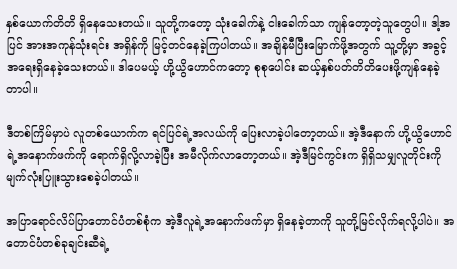နှစ်ယောက်တိတိ ရှိနေသေးတယ်။ သူတို့ကတော့ သုံးခေါက်နဲ့ ငါးခေါက်သာ ကျန်တော့တဲ့သူတွေပါ။ ဒါ့အပြင် အားအကုန်သုံးရင်း အရှိန်ကို မြင့်တင်နေခဲ့ကြပါတယ်။ အချိန်မီပြီးမြောက်ဖို့အတွက် သူ့တို့မှာ အခွင့်အရေးရှိနေခဲ့သေးတယ်။ ဒါပေမယ့် ဟို့ယွိဟောင်ကတော့ စုစုပေါင်း ဆယ့်နှစ်ပတ်တိတိပေးဖို့ကျန်နေခဲ့တာပါ။

ဒီတစ်ကြိမ်မှာပဲ လူတစ်ယောက်က ရင်ပြင်ရဲ့အလယ်ကို ပြေးလာခဲ့ပါတော့တယ်။ အဲ့ဒီနောက် ဟို့ယွိဟောင်ရဲ့အနောက်ဖက်ကို ရောက်ရှိလို့လာခဲ့ပြီး အမီလိုက်လာတော့တယ်။ အဲ့ဒီမြင်ကွင်းက ရှိရှိသမျှလူတိုင်းကို မျက်လုံးပြူးသွားစေခဲ့ပါတယ်။

အပြာရောင်လိပ်ပြာတောင်ပံတစ်စုံက အဲ့ဒီလူရဲ့အနောက်ဖက်မှာ ရှိနေခဲ့တာကို သူတို့မြင်လိုက်ရလို့ပါပဲ။ အတောင်ပံတစ်ခုချင်းဆီရဲ့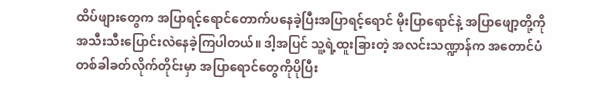ထိပ်ဖျားတွေက အပြာရင့်ရောင်တောက်ပနေခဲ့ပြီးအပြာရင့်ရောင် မိုးပြာရောင်နဲ့ အပြာဖျော့တို့ကို အသီးသီးပြောင်းလဲနေခဲ့ကြပါတယ်။ ဒါ့အပြင် သူ့ရဲ့ထူးခြားတဲ့ အလင်းသဏ္ဍာန်က အတောင်ပံတစ်ခါခတ်လိုက်တိုင်းမှာ အပြာရောင်တွေကိုပိုပြီး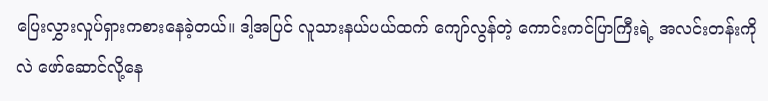ပြေးလွှားလှုပ်ရှားကစားနေခဲ့တယ်။ ဒါ့အပြင် လူသားနယ်ပယ်ထက် ကျော်လွန်တဲ့ ကောင်းကင်ပြာကြီးရဲ့ အလင်းတန်းကိုလဲ ဖော်ဆောင်လို့နေ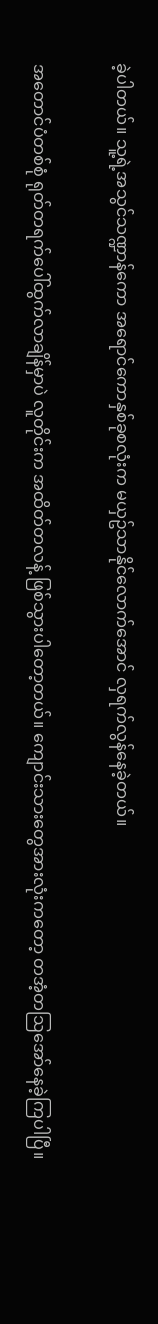ခဲ့ပါတယ်။ သူ့ရဲ့အသွင်သဏ္ဍာန်ကော အရောင်ကောနှစ်ခုစလုံးက မယှဥ်သာနိုင်လောက်အောင် လှရက်လွန်နေခဲ့တယ်။

အတောင်ပံတစ်စုံ ရုတ်တရက်ပေါ်ထွက်လာချိန်မှာပဲ လူတိုင်းက အထိတ်တလန့် ဖြစ်သွားပါတော့တယ်။ ကျောင်းသားတွေအားလုံးကတော့ တအံ့တဩအော်နေခဲ့ကြပါပြီ။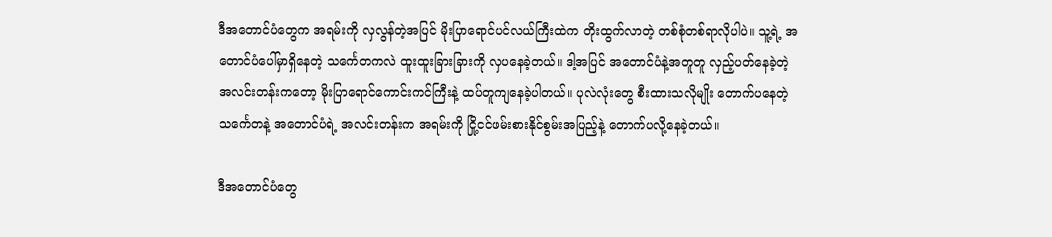ဒီအတောင်ပံတွေက အရမ်းကို လှလွန်တဲ့အပြင် မိုးပြာရောင်ပင်လယ်ကြီးထဲက တိုးထွက်လာတဲ့ တစ်စုံတစ်ရာလိုပါပဲ။ သူ့ရဲ့ အတောင်ပံပေါ်မှာရှိနေတဲ့ သင်္ကေတကလဲ ထူးထူးခြားခြားကို လှပနေခဲ့တယ်။ ဒါ့အပြင် အတောင်ပံနဲ့အတူတူ လှည့်ပတ်နေခဲ့တဲ့ အလင်းတန်းကတော့ မိုးပြာရောင်ကောင်းကင်ကြီးနဲ့ ထပ်တူကျနေခဲ့ပါတယ်။ ပုလဲလုံးတွေ စီးထားသလိုမျိုး တောက်ပနေတဲ့ သင်္ကေတနဲ့ အတောင်ပံရဲ့ အလင်းတန်းက အရမ်းကို ငြို့ငင်ဖမ်းစားနိုင်စွမ်းအပြည့်နဲ့ တောက်ပလို့နေခဲ့တယ်။

ဒီအတောင်ပံတွေ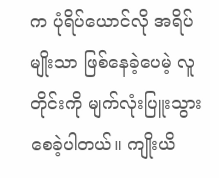က ပုံရိပ်ယောင်လို အရိပ်မျိုးသာ ဖြစ်နေခဲ့ပေမဲ့ လူတိုင်းကို မျက်လုံးပြူးသွားစေခဲ့ပါတယ်။ ကျိုးယိ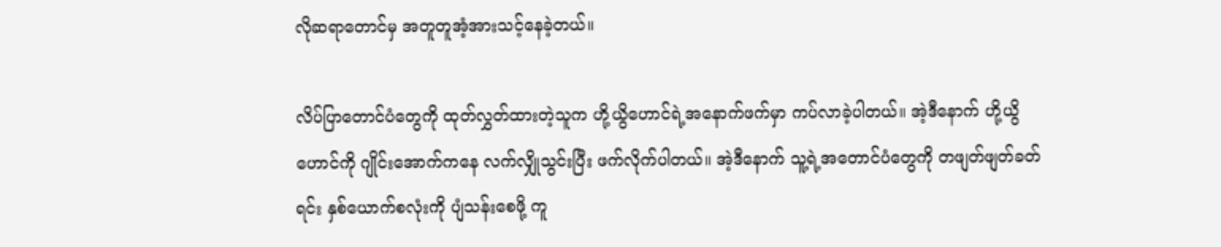လိုဆရာတောင်မှ အတူတူအံ့အားသင့်နေခဲ့တယ်။

လိပ်ပြာတောင်ပံတွေကို ထုတ်လွှတ်ထားတဲ့သူက ဟို့ယွိဟောင်ရဲ့အနောက်ဖက်မှာ ကပ်လာခဲ့ပါတယ်။ အဲ့ဒီနောက် ဟို့ယွိဟောင်ကို ဂျိုင်းအောက်ကနေ လက်လျှိုသွင်းပြီး ဖက်လိုက်ပါတယ်။ အဲ့ဒီနောက် သူ့ရဲ့အတောင်ပံတွေကို တဖျတ်ဖျတ်ခတ်ရင်း နှစ်ယောက်စလုံးကို ပျံသန်းစေဖို့ ကူ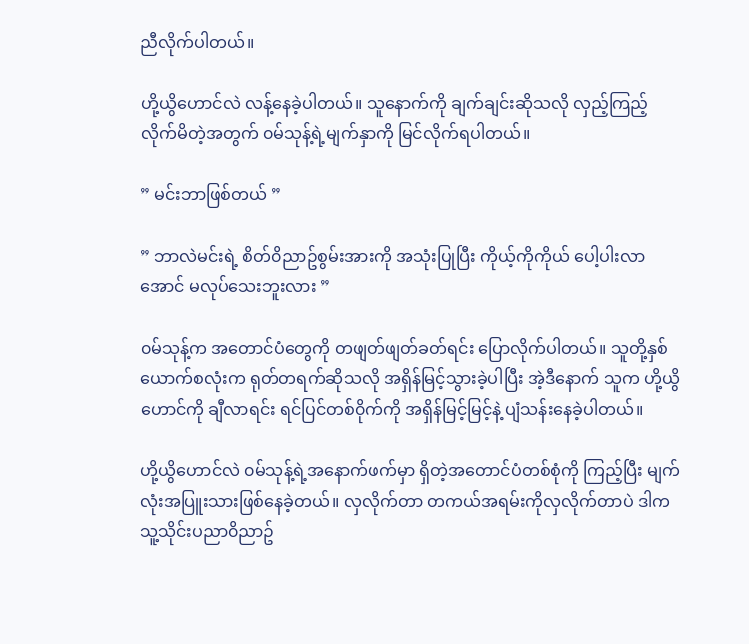ညီလိုက်ပါတယ်။

ဟို့ယွိဟောင်လဲ လန့်နေခဲ့ပါတယ်။ သူနောက်ကို ချက်ချင်းဆိုသလို လှည့်ကြည့်လိုက်မိတဲ့အတွက် ၀မ်သုန့်ရဲ့မျက်နှာကို မြင်လိုက်ရပါတယ်။

” မင်းဘာဖြစ်တယ် ”

” ဘာလဲမင်းရဲ့ စိတ်၀ိညာဥ်စွမ်းအားကို အသုံးပြုပြီး ကိုယ့်ကိုကိုယ် ပေါ့ပါးလာအောင် မလုပ်သေးဘူးလား ”

၀မ်သုန့်က အတောင်ပံတွေကို တဖျတ်ဖျတ်ခတ်ရင်း ပြောလိုက်ပါတယ်။ သူတို့နှစ်ယောက်စလုံးက ရုတ်တရက်ဆိုသလို အရှိန်မြင့်သွားခဲ့ပါပြီး အဲ့ဒီနောက် သူက ဟို့ယွိဟောင်ကို ချီလာရင်း ရင်ပြင်တစ်၀ိုက်ကို အရှိန်မြင့်မြင့်နဲ့ ပျံသန်းနေခဲ့ပါတယ်။

ဟို့ယွိဟောင်လဲ ၀မ်သုန့်ရဲ့အနောက်ဖက်မှာ ရှိတဲ့အတောင်ပံတစ်စုံကို ကြည့်ပြီး မျက်လုံးအပြူးသားဖြစ်နေခဲ့တယ်။ လှလိုက်တာ တကယ်အရမ်းကိုလှလိုက်တာပဲ ဒါက သူ့သိုင်းပညာ၀ိညာဥ်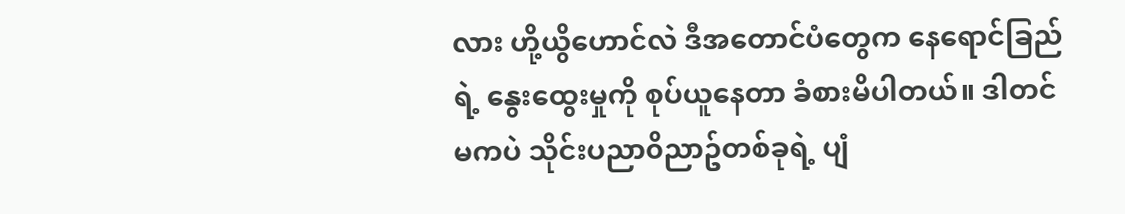လား ဟို့ယွိဟောင်လဲ ဒီအတောင်ပံတွေက နေရောင်ခြည်ရဲ့ နွေးထွေးမှုကို စုပ်ယူနေတာ ခံစားမိပါတယ်။ ဒါတင်မကပဲ သိုင်းပညာ၀ိညာဥ်တစ်ခုရဲ့ ပျံ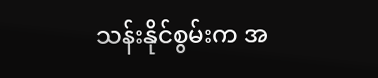သန်းနိုင်စွမ်းက အ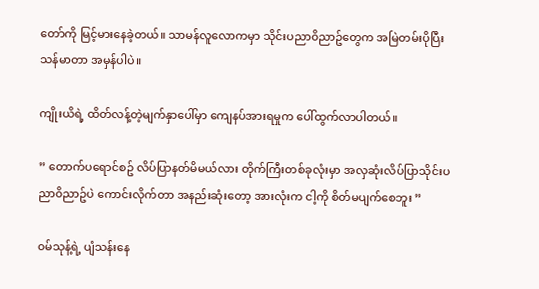တော်ကို မြင့်မားနေခဲ့တယ်။ သာမန်လူလောကမှာ သိုင်းပညာ၀ိညာဥ်တွေက အမြဲတမ်းပိုပြီး သန်မာတာ အမှန်ပါပဲ။

ကျိုးယိရဲ့ ထိတ်လန့်တဲ့မျက်နှာပေါ်မှာ ကျေနပ်အားရမှုက ပေါ်ထွက်လာပါတယ်။

” တောက်ပရောင်စဥ် လိပ်ပြာနတ်မိမယ်လား တိုက်ကြီးတစ်ခုလုံးမှာ အလှဆုံးလိပ်ပြာသိုင်းပညာ၀ိညာဥ်ပဲ ကောင်းလိုက်တာ အနည်းဆုံးတော့ အားလုံးက ငါ့ကို စိတ်မပျက်စေဘူး ”

၀မ်သုန့်ရဲ့ ပျံသန်းနေ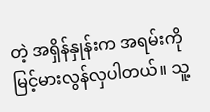တဲ့ အရှိန်နှုန်းက အရမ်းကို မြင့်မားလွန်လှပါတယ်။ သူ့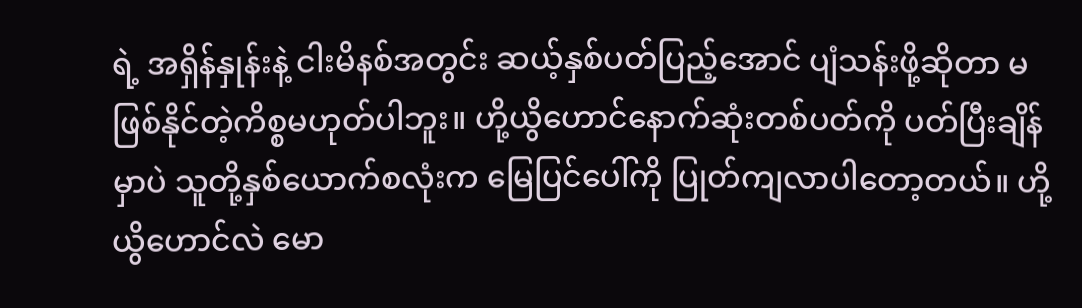ရဲ့ အရှိန်နှုန်းနဲ့ ငါးမိနစ်အတွင်း ဆယ့်နှစ်ပတ်ပြည့်အောင် ပျံသန်းဖို့ဆိုတာ မဖြစ်နိုင်တဲ့ကိစ္စမဟုတ်ပါဘူး။ ဟို့ယွိဟောင်နောက်ဆုံးတစ်ပတ်ကို ပတ်ပြီးချိန်မှာပဲ သူတို့နှစ်ယောက်စလုံးက မြေပြင်ပေါ်ကို ပြုတ်ကျလာပါတော့တယ်။ ဟို့ယွိဟောင်လဲ မော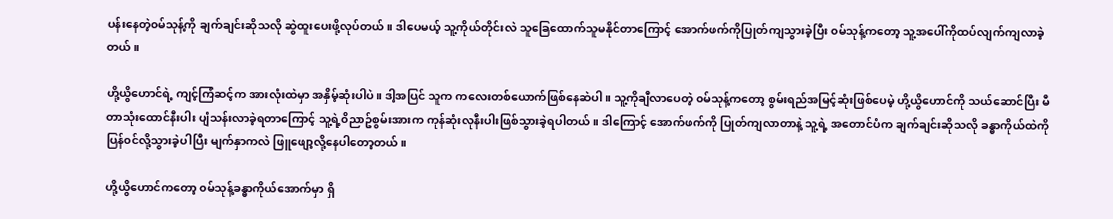ပန်းနေတဲ့၀မ်သုန့်ကို ချက်ချင်းဆိုသလို ဆွဲထူးပေးဖို့လုပ်တယ်။ ဒါပေမယ့် သူ့ကိုယ်တိုင်းလဲ သူခြေထောက်သူမနိုင်တာကြောင့် အောက်ဖက်ကိုပြုတ်ကျသွားခဲ့ပြီး ၀မ်သုန့်ကတော့ သူ့အပေါ်ကိုထပ်လျက်ကျလာခဲ့တယ်။

ဟို့ယွိဟောင်ရဲ့ ကျင့်ကြံဆင့်က အားလုံးထဲမှာ အနှိမ့်ဆုံးပါပဲ။ ဒါ့အပြင် သူက ကလေးတစ်ယောက်ဖြစ်နေဆဲပါ။ သူ့ကိုချီလာပေတဲ့ ၀မ်သုန့်ကတော့ စွမ်းရည်အမြင့်ဆုံးဖြစ်ပေမဲ့ ဟို့ယွိဟောင်ကို သယ်ဆောင်ပြီး မီတာသုံးထောင်နီးပါး ပျံသန်းလာခဲ့ရတာကြောင့် သူ့ရဲ့၀ိညာဥ်စွမ်းအားက ကုန်ဆုံးလုနီးပါးဖြစ်သွားခဲ့ရပါတယ်။ ဒါကြောင့် အောက်ဖက်ကို ပြုတ်ကျလာတာနဲ့ သူ့ရဲ့ အတောင်ပံက ချက်ချင်းဆိုသလို ခန္ဓာကိုယ်ထဲကို ပြန်၀င်လို့သွားခဲ့ပါပြီး မျက်နှာကလဲ ဖြူဖျော့လို့နေပါတော့တယ်။

ဟို့ယွိဟောင်ကတော့ ၀မ်သုန့်ခန္ဓာကိုယ်အောက်မှာ ရှိ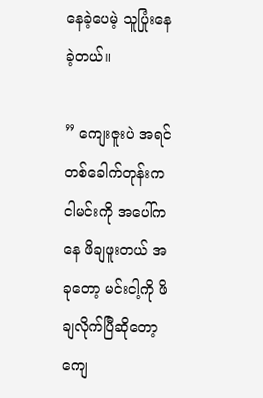နေခဲ့ပေမဲ့ သူပြုံးနေခဲ့တယ်။

” ကျေးဇူးပဲ အရင်တစ်ခေါက်တုန်းက ငါမင်းကို အပေါ်ကနေ ဖိချဖူးတယ် အခုတော့ မင်းငါ့ကို ဖိချလိုက်ပြီဆိုတော့ ကျေ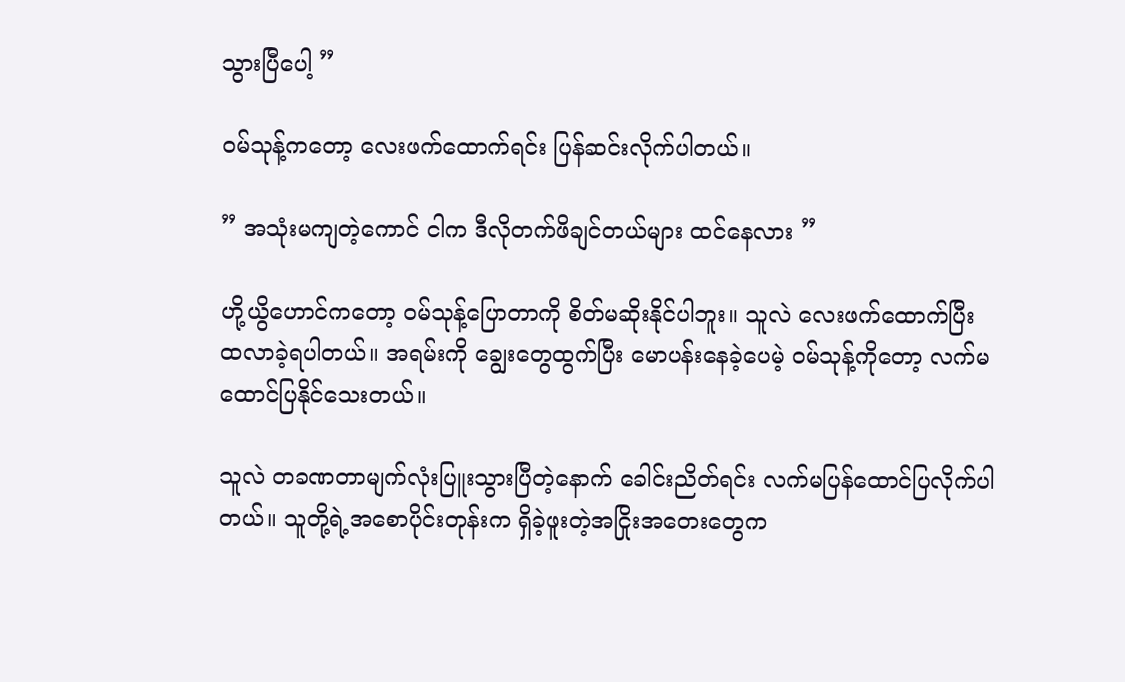သွားပြီပေါ့ ”

၀မ်သုန့်ကတော့ လေးဖက်ထောက်ရင်း ပြန်ဆင်းလိုက်ပါတယ်။

” အသုံးမကျတဲ့ကောင် ငါက ဒီလိုတက်ဖိချင်တယ်များ ထင်နေလား ”

ဟို့ယွိဟောင်ကတော့ ၀မ်သုန့်ပြောတာကို စိတ်မဆိုးနိုင်ပါဘူး။ သူလဲ လေးဖက်ထောက်ပြီး ထလာခဲ့ရပါတယ်။ အရမ်းကို ချွေးတွေထွက်ပြီး မောပန်းနေခဲ့ပေမဲ့ ၀မ်သုန့်ကိုတော့ လက်မထောင်ပြနိုင်သေးတယ်။

သူလဲ တခဏတာမျက်လုံးပြူးသွားပြီတဲ့နောက် ခေါင်းညိတ်ရင်း လက်မပြန်ထောင်ပြလိုက်ပါတယ်။ သူတို့ရဲ့အစောပိုင်းတုန်းက ရှိခဲ့ဖူးတဲ့အငြိုးအတေးတွေက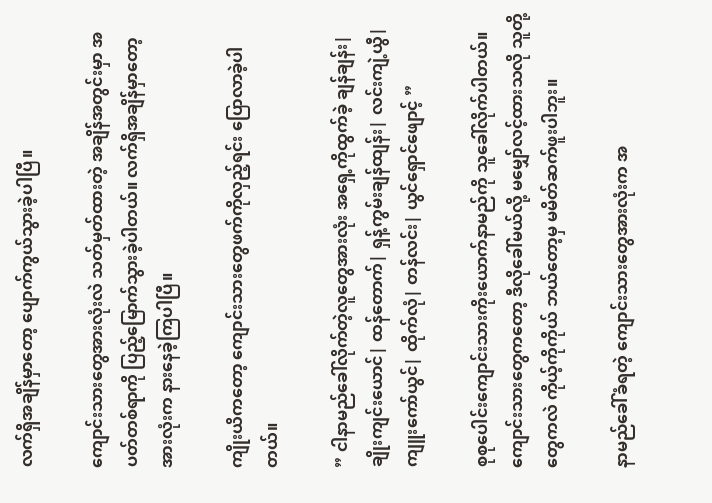လက်ရှိအချိန်မှာတော့ ပျောက်ကွယ်သွားခဲ့ပါပြီ။

ကျောင်းသားတွေအားလုံးလဲ သတ်မှတ်ထားတဲ့ အချိန်အတွင်းမှာ အပတ်တစ်ရာကို ပြည့်မြောက်သွားခဲ့ပါတယ်။ လက်ရှိအချိန်မှာတော့ အားလုံးက နားနေခဲ့ကြပါပြီ။

ကျိုးယိကတော့ ကျောင်းသားတွေဖက်ကိုလှည့်ရင်း ပြောလာခဲ့ပါတယ်။

” ငါနာမည်ခေါ်လိုက်တဲ့လူတွေအားလုံး အရှေ့ကိုထွက်ခဲ့ ချန်ချန်း| ချိုးကျင်းယောင်| ထန်တောက်| ရှန့်ကွမ်းချန်ထျန်း| လင်းကျဲ့ယွီ| ကျူးကော်ယွင်| ထိုက်လုံ| တန်လင်း| ယွင်ရှောင်ဖျောင့် ”

စုစုပေါင်းကျောင်းသားကိုးယောက်နာမည်ကို သူခေါ်လိုက်ပါတယ်။ ကျောင်းသားတွေကတော့ ဒီလိုခေါ်မယ်လို့ မမျှော်လင့်ထားသလို သူတို့တွေကလဲ ကိုယ့်ကိုကိုယ် ဘယ်တော့မှ မမိတ်ဆက်ဖူးပါဘူး။

နာမည်ခေါ်ခံရတဲ့ ကျောင်းသားတွေအားလုံးက အ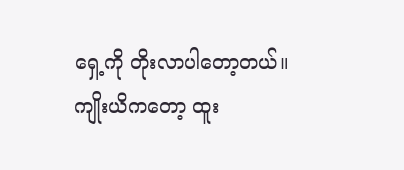ရှေ့ကို တိုးလာပါတော့တယ်။ ကျိုးယိကတော့ ထူး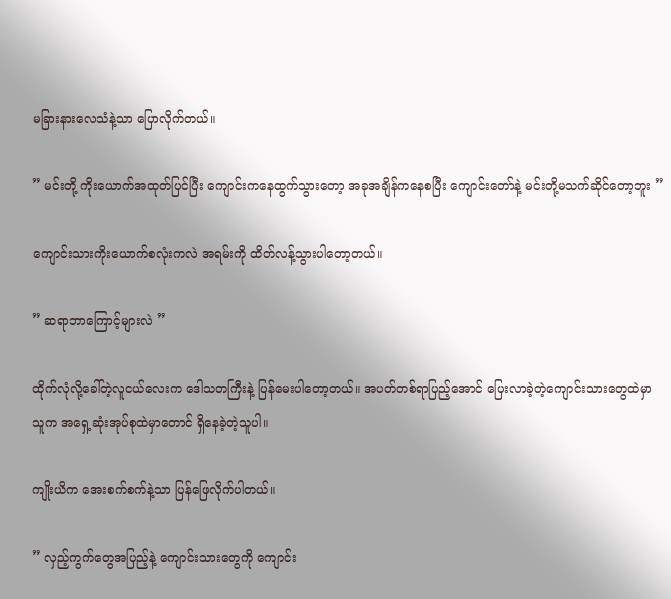မခြားနားလေသံနဲ့သာ ပြောလိုက်တယ်။

” မင်းတို့ ကိုးယောက်အထုတ်ပြင်ပြီး ကျောင်းကနေထွက်သွားတော့ အခုအချိန်ကနေစပြီး ကျောင်းတော်နဲ့ မင်းတို့မသက်ဆိုင်တော့ဘူး ”

ကျောင်းသားကိုးယောက်စလုံးကလဲ အရမ်းကို ထိတ်လန့်သွားပါတော့တယ်။

” ဆရာဘာကြောင့်များလဲ ”

ထိုက်လုံလို့ခေါ်တဲ့လူငယ်လေးက ဒေါသတကြီးနဲ့ ပြန်မေးပါတော့တယ်။ အပတ်တစ်ရာပြည့်အောင် ပြေးလာခဲ့တဲ့ကျောင်းသားတွေထဲမှာ သူက အရှေ့ဆုံးအုပ်စုထဲမှာတောင် ရှိနေခဲ့တဲ့သူပါ။

ကျိုးယိက အေးစက်စက်နဲ့သာ ပြန်ဖြေလိုက်ပါတယ်။

” လှည့်ကွက်တွေအပြည့်နဲ့ ကျောင်းသားတွေကို ကျောင်း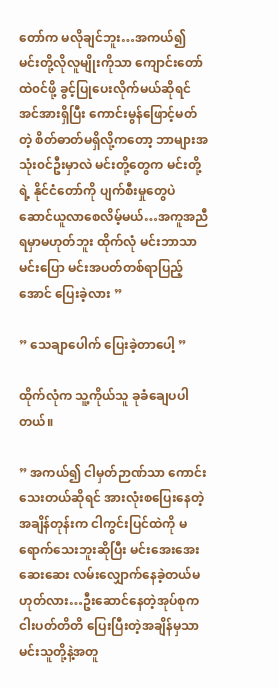တော်က မလိုချင်ဘူး…အကယ်၍ မင်းတို့လိုလူမျိုးကိုသာ ကျောင်းတော်ထဲ၀င်ဖို့ ခွင့်ပြုပေးလိုက်မယ်ဆိုရင် အင်အားရှိပြီး ကောင်းမွန်ဖြောင့်မတ်တဲ့ စိတ်ဓာတ်မရှိလို့ကတော့ ဘာများအသုံး၀င်ဦးမှာလဲ မင်းတို့တွေက မင်းတို့ရဲ့ နိုင်ငံတော်ကို ပျက်စီးမှုတွေပဲ ဆောင်ယူလာစေလိမ့်မယ်…အကူအညီရမှာမဟုတ်ဘူး ထိုက်လုံ မင်းဘာသာမင်းပြော မင်းအပတ်တစ်ရာပြည့်အောင် ပြေးခဲ့လား ”

” သေချာပေါက် ပြေးခဲ့တာပေါ့ ”

ထိုက်လုံက သူ့ကိုယ်သူ ခုခံချေပပါတယ်။

” အကယ်၍ ငါမှတ်ဉာဏ်သာ ကောင်းသေးတယ်ဆိုရင် အားလုံးစပြေးနေတဲ့အချိန်တုန်းက ငါကွင်းပြင်ထဲကို မရောက်သေးဘူးဆိုပြီး မင်းအေးအေးဆေးဆေး လမ်းလျှောက်နေခဲ့တယ်မဟုတ်လား…ဦးဆောင်နေတဲ့အုပ်စုက ငါးပတ်တိတိ ပြေးပြီးတဲ့အချိန်မှသာ မင်းသူတို့နဲ့အတူ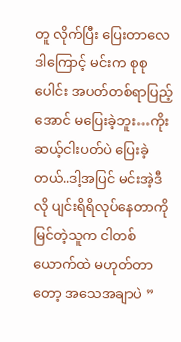တူ လိုက်ပြီး ပြေးတာလေ ဒါကြောင့် မင်းက စုစုပေါင်း အပတ်တစ်ရာပြည့်အောင် မပြေးခဲ့ဘူး…ကိုးဆယ့်ငါးပတ်ပဲ ပြေးခဲ့တယ်..ဒါ့အပြင် မင်းအဲ့ဒီလို ပျင်းရိရိလုပ်နေတာကို မြင်တဲ့သူက ငါတစ်ယောက်ထဲ မဟုတ်တာတော့ အသေအချာပဲ ”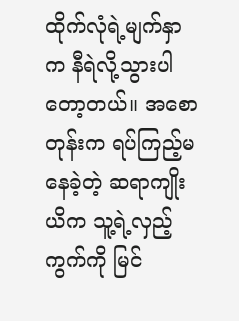ထိုက်လုံရဲ့မျက်နှာက နီရဲလို့သွားပါတော့တယ်။ အစောတုန်းက ရပ်ကြည့်မနေခဲ့တဲ့ ဆရာကျိုးယိက သူ့ရဲ့လှည့်ကွက်ကို မြင်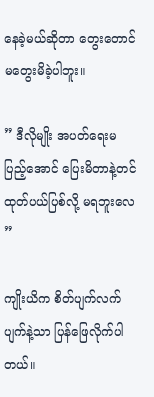နေခဲ့မယ်ဆိုတာ တွေးတောင်မတွေးမိခဲ့ပါဘူး။

” ဒီလိုမျိုး အပတ်ရေးမပြည့်အောင် ပြေးမိတာနဲ့တင် ထုတ်ပယ်ပြစ်လို့ မရဘူးလေ ”

ကျိုးယိက စိတ်ပျက်လက်ပျက်နဲ့သာ ပြန်ဖြေလိုက်ပါတယ်။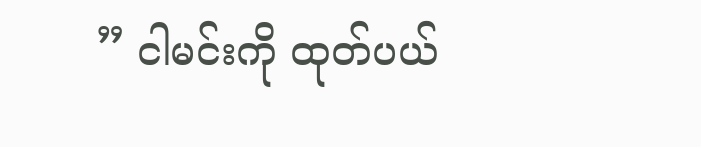” ငါမင်းကို ထုတ်ပယ်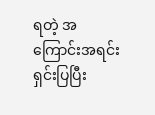ရတဲ့ အကြောင်းအရင်း ရှင်းပြပြီး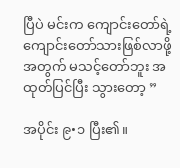ပြီပဲ မင်းက ကျောင်းတော်ရဲ့ ကျောင်းတော်သားဖြစ်လာဖို့အတွက် မသင့်တော်ဘူး အထုတ်ပြင်ပြီး သွားတော့ ”

အပိုင်း ၉•၁ ပြီး၏။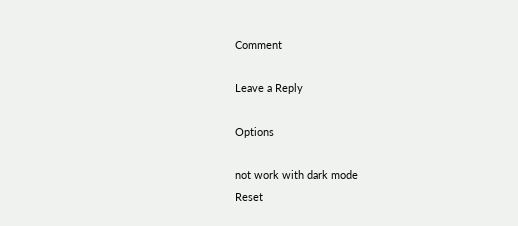Comment

Leave a Reply

Options

not work with dark mode
Reset